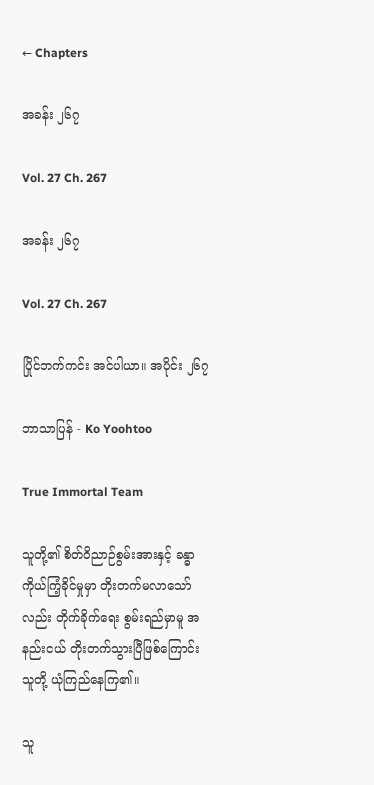← Chapters

အခန်း ၂၆၇

Vol. 27 Ch. 267

အခန်း ၂၆၇

Vol. 27 Ch. 267

ပြိုင်ဘက်ကင်း အင်ပါယာ။ အပိုင်း ၂၆၇

ဘာသာပြန် - Ko Yoohtoo

True Immortal Team

သူတို့၏ စိတ်ဝိညာဉ်စွမ်းအားနှင့် ခန္ဓာကိုယ်ကြံ့ခိုင်မှုမှာ တိုးတက်မလာသော်လည်း တိုက်ခိုက်ရေး စွမ်းရည်မှာမူ အနည်းငယ် တိုးတက်သွားပြီဖြစ်ကြောင်း သူတို့ ယုံကြည်နေကြ၏။

သူ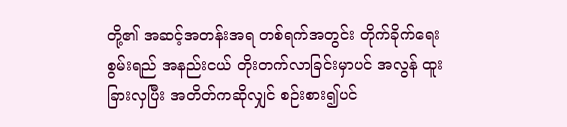တို့၏ အဆင့်အတန်းအရ တစ်ရက်အတွင်း တိုက်ခိုက်ရေးစွမ်းရည် အနည်းငယ် တိုးတက်လာခြင်းမှာပင် အလွန် ထူးခြားလှပြီး အတိတ်ကဆိုလျှင် စဉ်းစား၍ပင်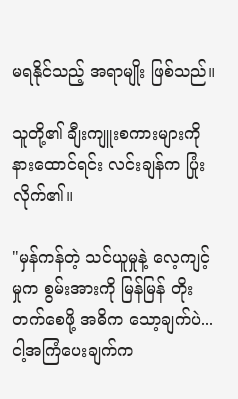မရနိုင်သည့် အရာမျိုး ဖြစ်သည်။

သူတို့၏ ချီးကျူးစကားများကို နားထောင်ရင်း လင်းချန်က ပြုံးလိုက်၏။

"မှန်ကန်တဲ့ သင်ယူမှုနဲ့ လေ့ကျင့်မှုက စွမ်းအားကို မြန်မြန် တိုးတက်စေဖို့ အဓိက သော့ချက်ပဲ... ငါ့အကြံပေးချက်က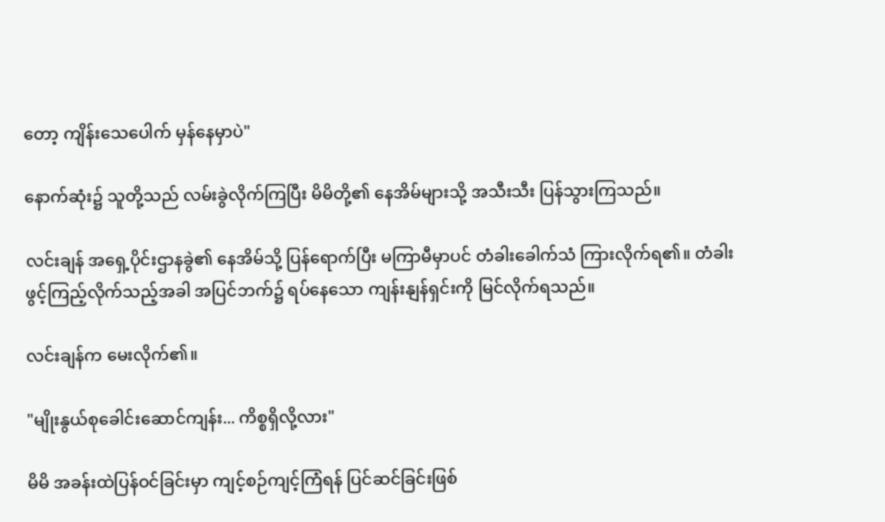တော့ ကျိန်းသေပေါက် မှန်နေမှာပဲ"

နောက်ဆုံး၌ သူတို့သည် လမ်းခွဲလိုက်ကြပြီး မိမိတို့၏ နေအိမ်များသို့ အသီးသီး ပြန်သွားကြသည်။

လင်းချန် အရှေ့ပိုင်းဌာနခွဲ၏ နေအိမ်သို့ ပြန်ရောက်ပြီး မကြာမီမှာပင် တံခါးခေါက်သံ ကြားလိုက်ရ၏။ တံခါးဖွင့်ကြည့်လိုက်သည့်အခါ အပြင်ဘက်၌ ရပ်နေသော ကျန်းနျန်ရှင်းကို မြင်လိုက်ရသည်။

လင်းချန်က မေးလိုက်၏။

"မျိုးနွယ်စုခေါင်းဆောင်ကျန်း... ကိစ္စရှိလို့လား"

မိမိ အခန်းထဲပြန်ဝင်ခြင်းမှာ ကျင့်စဉ်ကျင့်ကြံရန် ပြင်ဆင်ခြင်းဖြစ်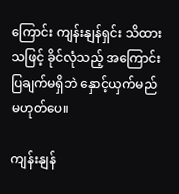ကြောင်း ကျန်းနျန်ရှင်း သိထားသဖြင့် ခိုင်လုံသည့် အကြောင်းပြချက်မရှိဘဲ နှောင့်ယှက်မည် မဟုတ်ပေ။

ကျန်းနျန်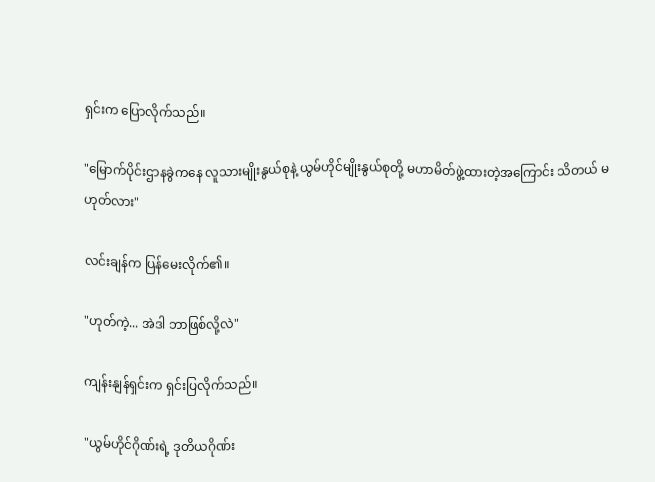ရှင်းက ပြောလိုက်သည်။

"မြောက်ပိုင်းဌာနခွဲကနေ လူသားမျိုးနွယ်စုနဲ့ ယွမ်ဟိုင်မျိုးနွယ်စုတို့ မဟာမိတ်ဖွဲ့ထားတဲ့အကြောင်း သိတယ် မဟုတ်လား"

လင်းချန်က ပြန်မေးလိုက်၏။

"ဟုတ်ကဲ့... အဲဒါ ဘာဖြစ်လို့လဲ"

ကျန်းနျန်ရှင်းက ရှင်းပြလိုက်သည်။

"ယွမ်ဟိုင်ဂိုဏ်းရဲ့ ဒုတိယဂိုဏ်း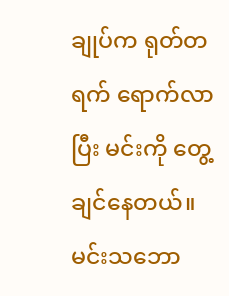ချုပ်က ရုတ်တရက် ရောက်လာပြီး မင်းကို တွေ့ချင်နေတယ်။ မင်းသဘော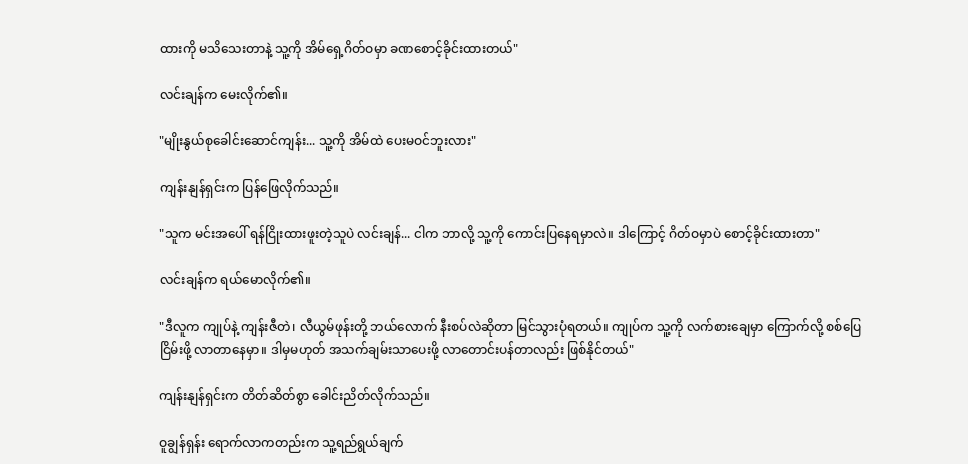ထားကို မသိသေးတာနဲ့ သူ့ကို အိမ်ရှေ့ဂိတ်ဝမှာ ခဏစောင့်ခိုင်းထားတယ်"

လင်းချန်က မေးလိုက်၏။

"မျိုးနွယ်စုခေါင်းဆောင်ကျန်း... သူ့ကို အိမ်ထဲ ပေးမဝင်ဘူးလား"

ကျန်းနျန်ရှင်းက ပြန်ဖြေလိုက်သည်။

"သူက မင်းအပေါ် ရန်ငြိုးထားဖူးတဲ့သူပဲ လင်းချန်... ငါက ဘာလို့ သူ့ကို ကောင်းပြနေရမှာလဲ။ ဒါကြောင့် ဂိတ်ဝမှာပဲ စောင့်ခိုင်းထားတာ"

လင်းချန်က ရယ်မောလိုက်၏။

"ဒီလူက ကျုပ်နဲ့ ကျန်းဇီတဲ၊ လီယွမ်ဖုန်းတို့ ဘယ်လောက် နီးစပ်လဲဆိုတာ မြင်သွားပုံရတယ်။ ကျုပ်က သူ့ကို လက်စားချေမှာ ကြောက်လို့ စစ်ပြေငြိမ်းဖို့ လာတာနေမှာ။ ဒါမှမဟုတ် အသက်ချမ်းသာပေးဖို့ လာတောင်းပန်တာလည်း ဖြစ်နိုင်တယ်"

ကျန်းနျန်ရှင်းက တိတ်ဆိတ်စွာ ခေါင်းညိတ်လိုက်သည်။

ဝူချွန်ရှန်း ရောက်လာကတည်းက သူ့ရည်ရွယ်ချက်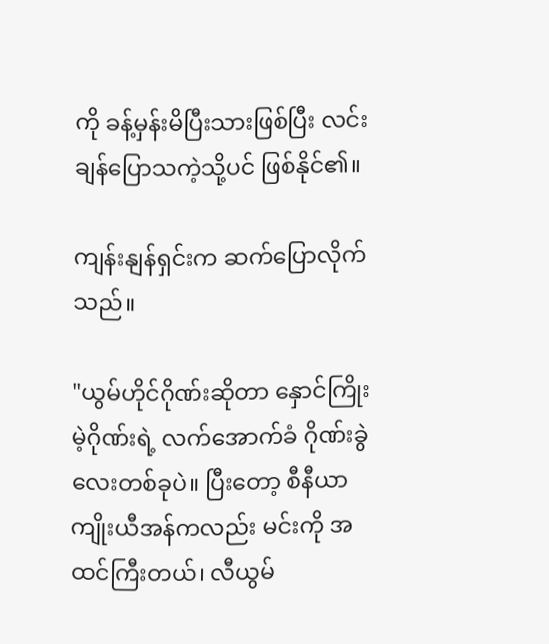ကို ခန့်မှန်းမိပြီးသားဖြစ်ပြီး လင်းချန်ပြောသကဲ့သို့ပင် ဖြစ်နိုင်၏။

ကျန်းနျန်ရှင်းက ဆက်ပြောလိုက်သည်။

"ယွမ်ဟိုင်ဂိုဏ်းဆိုတာ နှောင်ကြိုးမဲ့ဂိုဏ်းရဲ့ လက်အောက်ခံ ဂိုဏ်းခွဲလေးတစ်ခုပဲ။ ပြီးတော့ စီနီယာ ကျိုးယီအန်ကလည်း မင်းကို အထင်ကြီးတယ်၊ လီယွမ်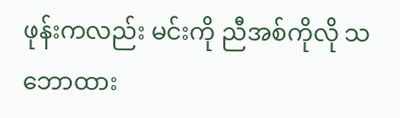ဖုန်းကလည်း မင်းကို ညီအစ်ကိုလို သဘောထား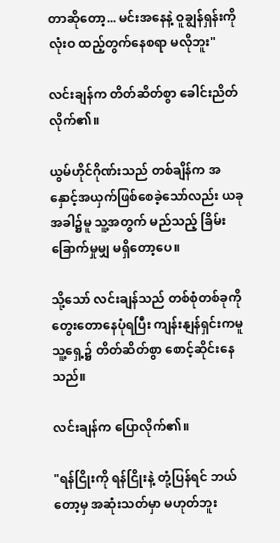တာဆိုတော့... မင်းအနေနဲ့ ဝူချွန်ရှန်းကို လုံးဝ ထည့်တွက်နေစရာ မလိုဘူး"

လင်းချန်က တိတ်ဆိတ်စွာ ခေါင်းညိတ်လိုက်၏။

ယွမ်ဟိုင်ဂိုဏ်းသည် တစ်ချိန်က အနှောင့်အယှက်ဖြစ်စေခဲ့သော်လည်း ယခုအခါ၌မူ သူ့အတွက် မည်သည့် ခြိမ်းခြောက်မှုမျှ မရှိတော့ပေ။

သို့သော် လင်းချန်သည် တစ်စုံတစ်ခုကို တွေးတောနေပုံရပြီး ကျန်းနျန်ရှင်းကမူ သူ့ရှေ့၌ တိတ်ဆိတ်စွာ စောင့်ဆိုင်းနေသည်။

လင်းချန်က ပြောလိုက်၏။

"ရန်ငြိုးကို ရန်ငြိုးနဲ့ တုံ့ပြန်ရင် ဘယ်တော့မှ အဆုံးသတ်မှာ မဟုတ်ဘူး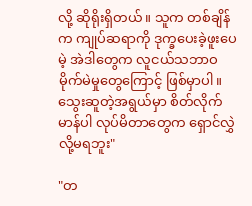လို့ ဆိုရိုးရှိတယ်။ သူက တစ်ချိန်က ကျုပ်ဆရာကို ဒုက္ခပေးခဲ့ဖူးပေမဲ့ အဲဒါတွေက လူငယ်သဘာဝ မိုက်မဲမှုတွေကြောင့် ဖြစ်မှာပါ။ သွေးဆူတဲ့အရွယ်မှာ စိတ်လိုက်မာန်ပါ လုပ်မိတာတွေက ရှောင်လွှဲလို့မရဘူး"

"တ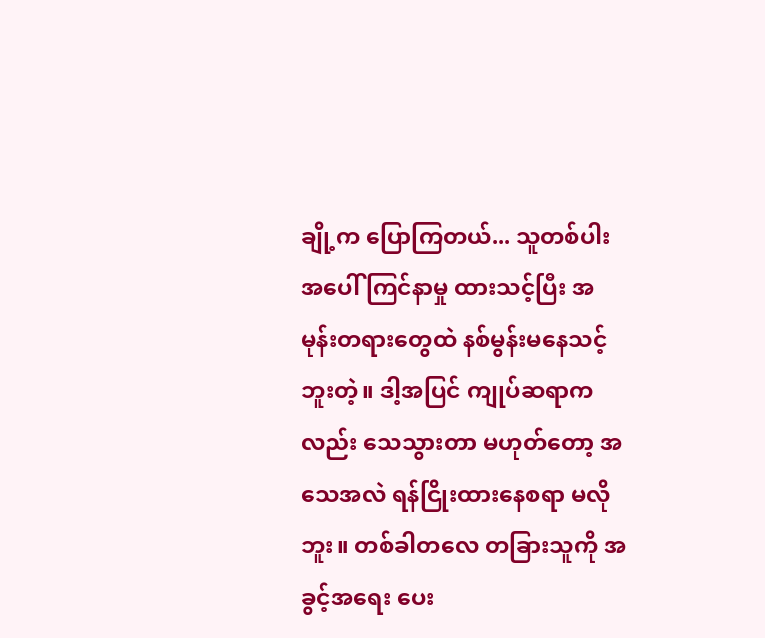ချို့က ပြောကြတယ်... သူတစ်ပါးအပေါ် ကြင်နာမှု ထားသင့်ပြီး အမုန်းတရားတွေထဲ နစ်မွန်းမနေသင့်ဘူးတဲ့။ ဒါ့အပြင် ကျုပ်ဆရာကလည်း သေသွားတာ မဟုတ်တော့ အသေအလဲ ရန်ငြိုးထားနေစရာ မလိုဘူး။ တစ်ခါတလေ တခြားသူကို အခွင့်အရေး ပေး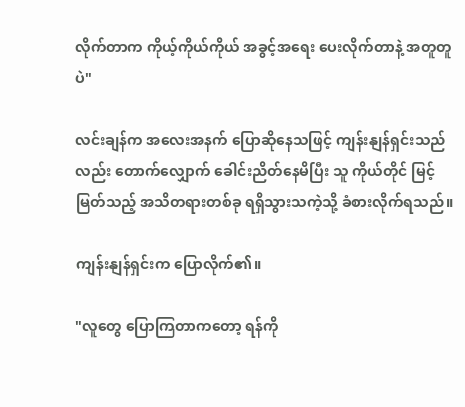လိုက်တာက ကိုယ့်ကိုယ်ကိုယ် အခွင့်အရေး ပေးလိုက်တာနဲ့ အတူတူပဲ"

လင်းချန်က အလေးအနက် ပြောဆိုနေသဖြင့် ကျန်းနျန်ရှင်းသည်လည်း တောက်လျှောက် ခေါင်းညိတ်နေမိပြီး သူ ကိုယ်တိုင် မြင့်မြတ်သည့် အသိတရားတစ်ခု ရရှိသွားသကဲ့သို့ ခံစားလိုက်ရသည်။

ကျန်းနျန်ရှင်းက ပြောလိုက်၏။

"လူတွေ ပြောကြတာကတော့ ရန်ကို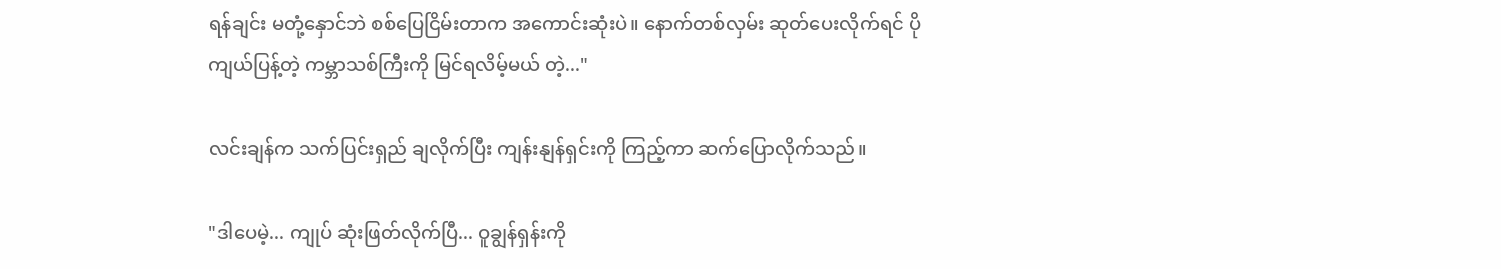ရန်ချင်း မတုံ့နှောင်ဘဲ စစ်ပြေငြိမ်းတာက အကောင်းဆုံးပဲ။ နောက်တစ်လှမ်း ဆုတ်ပေးလိုက်ရင် ပိုကျယ်ပြန့်တဲ့ ကမ္ဘာသစ်ကြီးကို မြင်ရလိမ့်မယ် တဲ့..."

လင်းချန်က သက်ပြင်းရှည် ချလိုက်ပြီး ကျန်းနျန်ရှင်းကို ကြည့်ကာ ဆက်ပြောလိုက်သည်။

"ဒါပေမဲ့... ကျုပ် ဆုံးဖြတ်လိုက်ပြီ... ဝူချွန်ရှန်းကို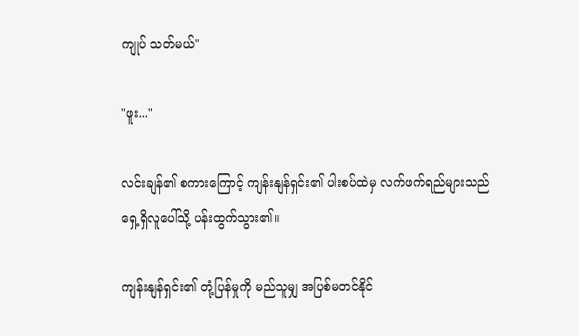ကျုပ် သတ်မယ်"

"ဖူး..."

လင်းချန်၏ စကားကြောင့် ကျန်းနျန်ရှင်း၏ ပါးစပ်ထဲမှ လက်ဖက်ရည်များသည် ရှေ့ရှိလူပေါ်သို့ ပန်းထွက်သွား၏။

ကျန်းနျန်ရှင်း၏ တုံ့ပြန်မှုကို မည်သူမျှ အပြစ်မတင်နိုင်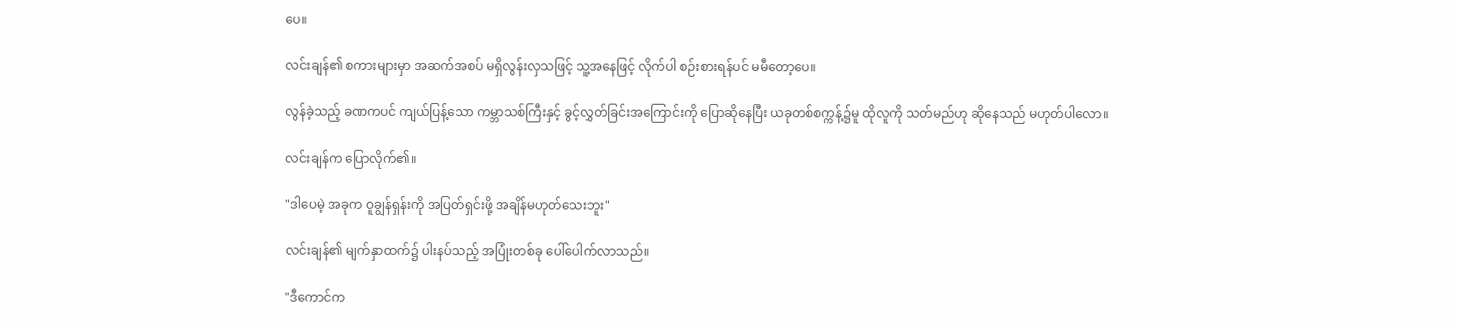ပေ။

လင်းချန်၏ စကားများမှာ အဆက်အစပ် မရှိလွန်းလှသဖြင့် သူ့အနေဖြင့် လိုက်ပါ စဉ်းစားရန်ပင် မမီတော့ပေ။

လွန်ခဲ့သည့် ခဏကပင် ကျယ်ပြန့်သော ကမ္ဘာသစ်ကြီးနှင့် ခွင့်လွှတ်ခြင်းအကြောင်းကို ပြောဆိုနေပြီး ယခုတစ်စက္ကန့်၌မူ ထိုလူကို သတ်မည်ဟု ဆိုနေသည် မဟုတ်ပါလော။

လင်းချန်က ပြောလိုက်၏။

"ဒါပေမဲ့ အခုက ဝူချွန်ရှန်းကို အပြတ်ရှင်းဖို့ အချိန်မဟုတ်သေးဘူး"

လင်းချန်၏ မျက်နှာထက်၌ ပါးနပ်သည့် အပြုံးတစ်ခု ပေါ်ပေါက်လာသည်။

"ဒီကောင်က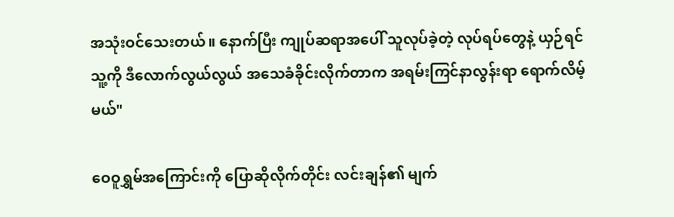အသုံးဝင်သေးတယ်။ နောက်ပြီး ကျုပ်ဆရာအပေါ် သူလုပ်ခဲ့တဲ့ လုပ်ရပ်တွေနဲ့ ယှဉ်ရင် သူ့ကို ဒီလောက်လွယ်လွယ် အသေခံခိုင်းလိုက်တာက အရမ်းကြင်နာလွန်းရာ ရောက်လိမ့်မယ်"

ဝေဝူရွှမ်အကြောင်းကို ပြောဆိုလိုက်တိုင်း လင်းချန်၏ မျက်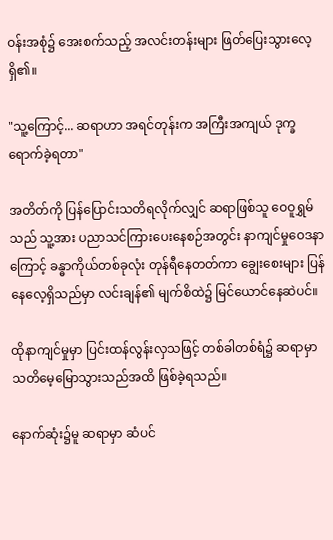ဝန်းအစုံ၌ အေးစက်သည့် အလင်းတန်းများ ဖြတ်ပြေးသွားလေ့ရှိ၏။

"သူ့ကြောင့်... ဆရာဟာ အရင်တုန်းက အကြီးအကျယ် ဒုက္ခရောက်ခဲ့ရတာ"

အတိတ်ကို ပြန်ပြောင်းသတိရလိုက်လျှင် ဆရာဖြစ်သူ ဝေဝူရွှမ်သည် သူ့အား ပညာသင်ကြားပေးနေစဉ်အတွင်း နာကျင်မှုဝေဒနာကြောင့် ခန္ဓာကိုယ်တစ်ခုလုံး တုန်ရီနေတတ်ကာ ချွေးစေးများ ပြန်နေလေ့ရှိသည်မှာ လင်းချန်၏ မျက်စိထဲ၌ မြင်ယောင်နေဆဲပင်။

ထိုနာကျင်မှုမှာ ပြင်းထန်လွန်းလှသဖြင့် တစ်ခါတစ်ရံ၌ ဆရာမှာ သတိမေ့မြောသွားသည်အထိ ဖြစ်ခဲ့ရသည်။

နောက်ဆုံး၌မူ ဆရာမှာ ဆံပင်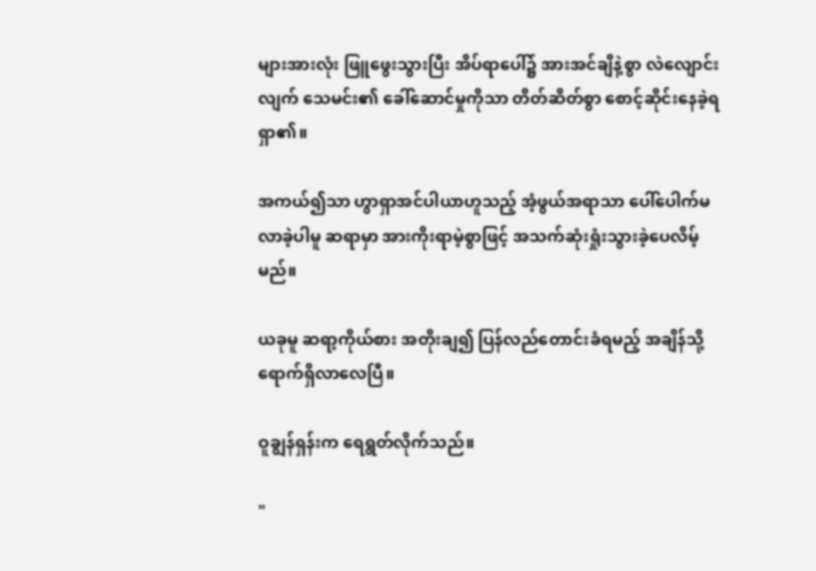များအားလုံး ဖြူဖွေးသွားပြီး အိပ်ရာပေါ်၌ အားအင်ချိနဲ့စွာ လဲလျောင်းလျက် သေမင်း၏ ခေါ်ဆောင်မှုကိုသာ တိတ်ဆိတ်စွာ စောင့်ဆိုင်းနေခဲ့ရရှာ၏။

အကယ်၍သာ ဟွာရှာအင်ပါယာဟူသည့် အံ့ဖွယ်အရာသာ ပေါ်ပေါက်မလာခဲ့ပါမူ ဆရာမှာ အားကိုးရာမဲ့စွာဖြင့် အသက်ဆုံးရှုံးသွားခဲ့ပေလိမ့်မည်။

ယခုမူ ဆရာ့ကိုယ်စား အတိုးချ၍ ပြန်လည်တောင်းခံရမည့် အချိန်သို့ ရောက်ရှိလာလေပြီ။

ဝူချွန်ရှန်းက ရေရွတ်လိုက်သည်။

"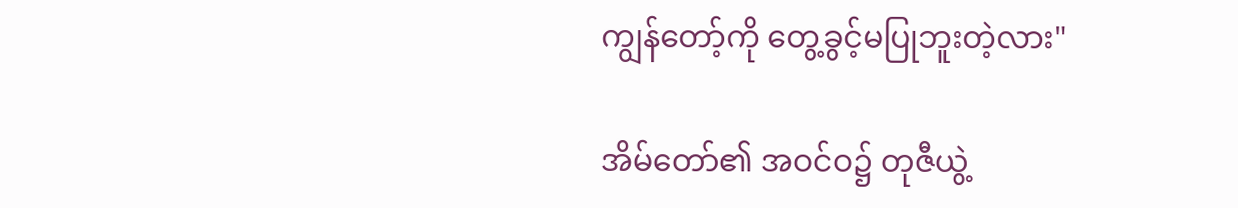ကျွန်တော့်ကို တွေ့ခွင့်မပြုဘူးတဲ့လား"

အိမ်တော်၏ အဝင်ဝ၌ တုဇီယွဲ့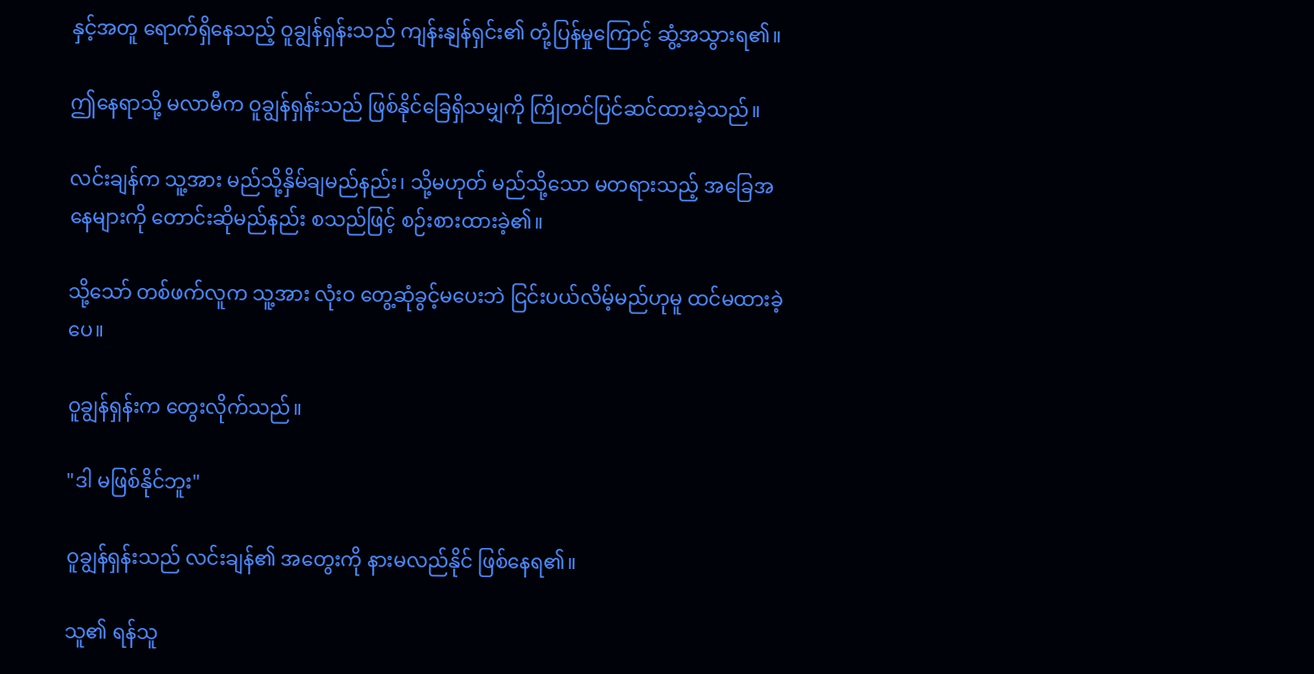နှင့်အတူ ရောက်ရှိနေသည့် ဝူချွန်ရှန်းသည် ကျန်းနျန်ရှင်း၏ တုံ့ပြန်မှုကြောင့် ဆွံ့အသွားရ၏။

ဤနေရာသို့ မလာမီက ဝူချွန်ရှန်းသည် ဖြစ်နိုင်ခြေရှိသမျှကို ကြိုတင်ပြင်ဆင်ထားခဲ့သည်။

လင်းချန်က သူ့အား မည်သို့နှိမ်ချမည်နည်း၊ သို့မဟုတ် မည်သို့သော မတရားသည့် အခြေအနေများကို တောင်းဆိုမည်နည်း စသည်ဖြင့် စဉ်းစားထားခဲ့၏။

သို့သော် တစ်ဖက်လူက သူ့အား လုံးဝ တွေ့ဆုံခွင့်မပေးဘဲ ငြင်းပယ်လိမ့်မည်ဟုမူ ထင်မထားခဲ့ပေ။

ဝူချွန်ရှန်းက တွေးလိုက်သည်။

"ဒါ မဖြစ်နိုင်ဘူး"

ဝူချွန်ရှန်းသည် လင်းချန်၏ အတွေးကို နားမလည်နိုင် ဖြစ်နေရ၏။

သူ၏ ရန်သူ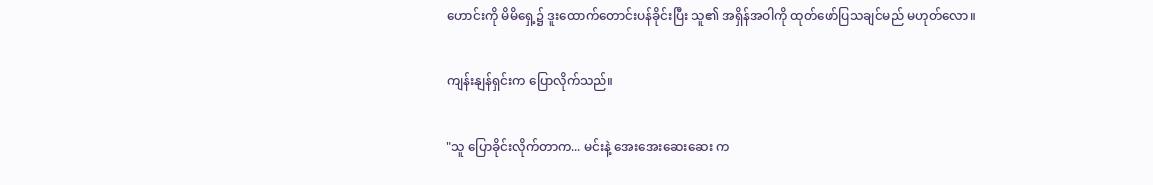ဟောင်းကို မိမိရှေ့၌ ဒူးထောက်တောင်းပန်ခိုင်းပြီး သူ၏ အရှိန်အဝါကို ထုတ်ဖော်ပြသချင်မည် မဟုတ်လော။

ကျန်းနျန်ရှင်းက ပြောလိုက်သည်။

"သူ ပြောခိုင်းလိုက်တာက... မင်းနဲ့ အေးအေးဆေးဆေး က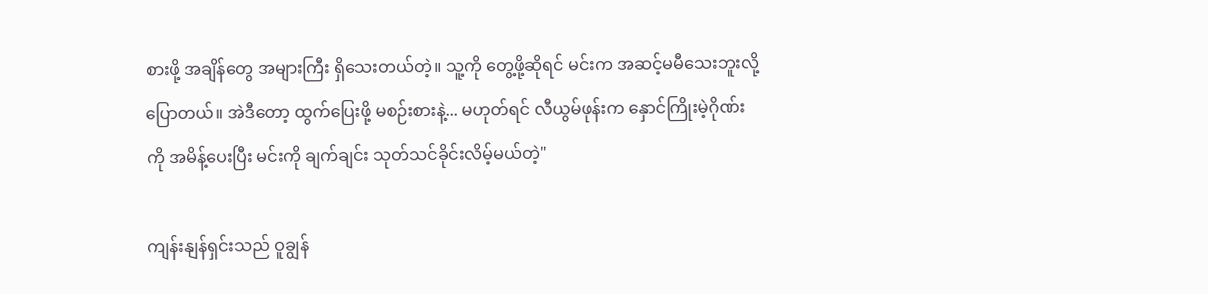စားဖို့ အချိန်တွေ အများကြီး ရှိသေးတယ်တဲ့။ သူ့ကို တွေ့ဖို့ဆိုရင် မင်းက အဆင့်မမီသေးဘူးလို့ ပြောတယ်။ အဲဒီတော့ ထွက်ပြေးဖို့ မစဉ်းစားနဲ့... မဟုတ်ရင် လီယွမ်ဖုန်းက နှောင်ကြိုးမဲ့ဂိုဏ်းကို အမိန့်ပေးပြီး မင်းကို ချက်ချင်း သုတ်သင်ခိုင်းလိမ့်မယ်တဲ့"

ကျန်းနျန်ရှင်းသည် ဝူချွန်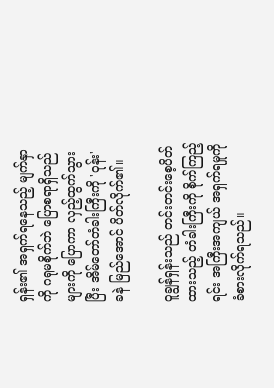ရှန်း၏ အရှက်ရနေသည့် မျက်နှာကို ဂရုမစိုက်ဘဲ ပြောစရာရှိသည်များကို ပြောကာ လှည့်ထွက်သွားပြီး အိမ်တော်တံခါးကြီးကို 'ဝုန်း' ခနဲ မြည်အောင် ပိတ်လိုက်၏။

ဝူချွန်ရှန်းသည် တင်းတင်းစေ့ပိတ်ထားသည့် တံခါးကြီးကို စိုက်ကြည့်ရင်း အကြီးအကျယ် အရှက်ရမှုကို ခံစားလိုက်ရသည်။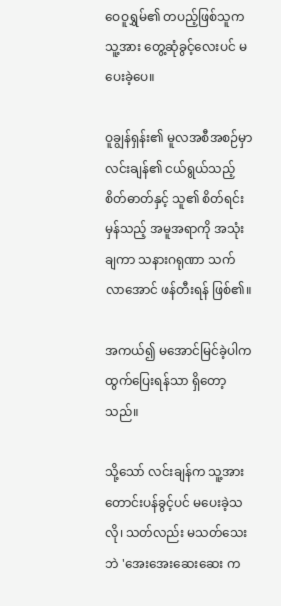ဝေဝူရွှမ်၏ တပည့်ဖြစ်သူက သူ့အား တွေ့ဆုံခွင့်လေးပင် မပေးခဲ့ပေ။

ဝူချွန်ရှန်း၏ မူလအစီအစဉ်မှာ လင်းချန်၏ ငယ်ရွယ်သည့် စိတ်ဓာတ်နှင့် သူ၏ စိတ်ရင်းမှန်သည့် အမူအရာကို အသုံးချကာ သနားဂရုဏာ သက်လာအောင် ဖန်တီးရန် ဖြစ်၏။

အကယ်၍ မအောင်မြင်ခဲ့ပါက ထွက်ပြေးရန်သာ ရှိတော့သည်။

သို့သော် လင်းချန်က သူ့အား တောင်းပန်ခွင့်ပင် မပေးခဲ့သလို၊ သတ်လည်း မသတ်သေးဘဲ 'အေးအေးဆေးဆေး က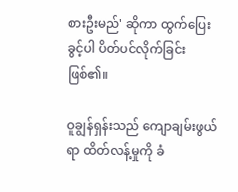စားဦးမည်' ဆိုကာ ထွက်ပြေးခွင့်ပါ ပိတ်ပင်လိုက်ခြင်း ဖြစ်၏။

ဝူချွန်ရှန်းသည် ကျောချမ်းဖွယ်ရာ ထိတ်လန့်မှုကို ခံ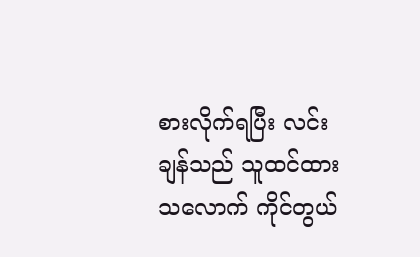စားလိုက်ရပြီး လင်းချန်သည် သူထင်ထားသလောက် ကိုင်တွယ်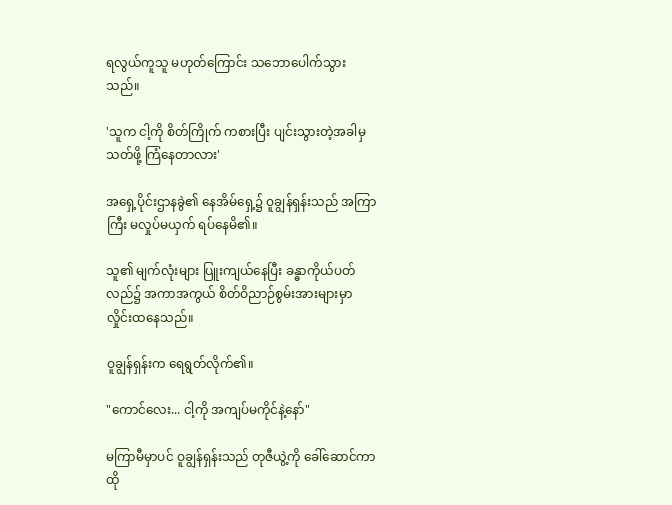ရလွယ်ကူသူ မဟုတ်ကြောင်း သဘောပေါက်သွားသည်။

'သူက ငါ့ကို စိတ်ကြိုက် ကစားပြီး ပျင်းသွားတဲ့အခါမှ သတ်ဖို့ ကြံနေတာလား'

အရှေ့ပိုင်းဌာနခွဲ၏ နေအိမ်ရှေ့၌ ဝူချွန်ရှန်းသည် အကြာကြီး မလှုပ်မယှက် ရပ်နေမိ၏။

သူ၏ မျက်လုံးများ ပြူးကျယ်နေပြီး ခန္ဓာကိုယ်ပတ်လည်၌ အကာအကွယ် စိတ်ဝိညာဉ်စွမ်းအားများမှာ လှိုင်းထနေသည်။

ဝူချွန်ရှန်းက ရေရွတ်လိုက်၏။

"ကောင်လေး... ငါ့ကို အကျပ်မကိုင်နဲ့နော်"

မကြာမီမှာပင် ဝူချွန်ရှန်းသည် တုဇီယွဲ့ကို ခေါ်ဆောင်ကာ ထို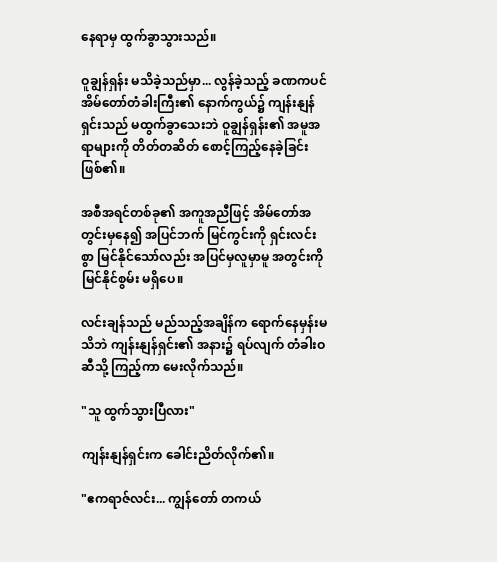နေရာမှ ထွက်ခွာသွားသည်။

ဝူချွန်ရှန်း မသိခဲ့သည်မှာ... လွန်ခဲ့သည့် ခဏကပင် အိမ်တော်တံခါးကြီး၏ နောက်ကွယ်၌ ကျန်းနျန်ရှင်းသည် မထွက်ခွာသေးဘဲ ဝူချွန်ရှန်း၏ အမူအရာများကို တိတ်တဆိတ် စောင့်ကြည့်နေခဲ့ခြင်း ဖြစ်၏။

အစီအရင်တစ်ခု၏ အကူအညီဖြင့် အိမ်တော်အတွင်းမှနေ၍ အပြင်ဘက် မြင်ကွင်းကို ရှင်းလင်းစွာ မြင်နိုင်သော်လည်း အပြင်မှလူမှာမူ အတွင်းကို မြင်နိုင်စွမ်း မရှိပေ။

လင်းချန်သည် မည်သည့်အချိန်က ရောက်နေမှန်းမသိဘဲ ကျန်းနျန်ရှင်း၏ အနား၌ ရပ်လျက် တံခါးဝဆီသို့ ကြည့်ကာ မေးလိုက်သည်။

"သူ ထွက်သွားပြီလား"

ကျန်းနျန်ရှင်းက ခေါင်းညိတ်လိုက်၏။

"ဧကရာဇ်လင်း... ကျွန်တော် တကယ်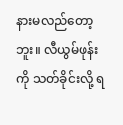နားမလည်တော့ဘူး။ လီယွမ်ဖုန်းကို သတ်ခိုင်းလို့ ရ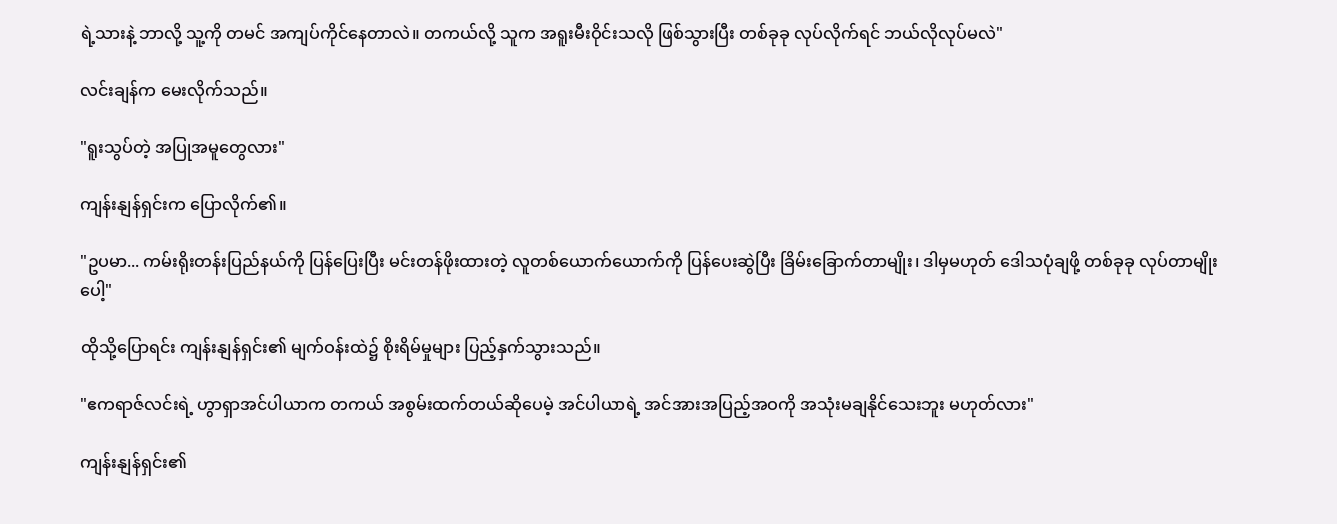ရဲ့သားနဲ့ ဘာလို့ သူ့ကို တမင် အကျပ်ကိုင်နေတာလဲ။ တကယ်လို့ သူက အရူးမီးဝိုင်းသလို ဖြစ်သွားပြီး တစ်ခုခု လုပ်လိုက်ရင် ဘယ်လိုလုပ်မလဲ"

လင်းချန်က မေးလိုက်သည်။

"ရူးသွပ်တဲ့ အပြုအမူတွေလား"

ကျန်းနျန်ရှင်းက ပြောလိုက်၏။

"ဥပမာ... ကမ်းရိုးတန်းပြည်နယ်ကို ပြန်ပြေးပြီး မင်းတန်ဖိုးထားတဲ့ လူတစ်ယောက်ယောက်ကို ပြန်ပေးဆွဲပြီး ခြိမ်းခြောက်တာမျိုး၊ ဒါမှမဟုတ် ဒေါသပုံချဖို့ တစ်ခုခု လုပ်တာမျိုးပေါ့"

ထိုသို့ပြောရင်း ကျန်းနျန်ရှင်း၏ မျက်ဝန်းထဲ၌ စိုးရိမ်မှုများ ပြည့်နှက်သွားသည်။

"ဧကရာဇ်လင်းရဲ့ ဟွာရှာအင်ပါယာက တကယ် အစွမ်းထက်တယ်ဆိုပေမဲ့ အင်ပါယာရဲ့ အင်အားအပြည့်အဝကို အသုံးမချနိုင်သေးဘူး မဟုတ်လား"

ကျန်းနျန်ရှင်း၏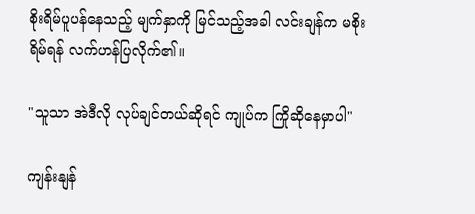စိုးရိမ်ပူပန်နေသည့် မျက်နှာကို မြင်သည့်အခါ လင်းချန်က မစိုးရိမ်ရန် လက်ဟန်ပြလိုက်၏။

"သူသာ အဲဒီလို လုပ်ချင်တယ်ဆိုရင် ကျုပ်က ကြိုဆိုနေမှာပါ"

ကျန်းနျန်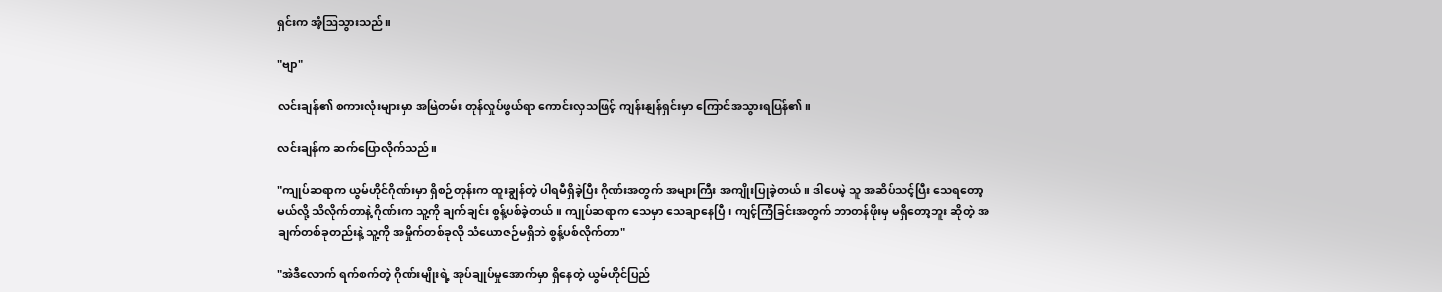ရှင်းက အံ့ဩသွားသည်။

"ဗျာ"

လင်းချန်၏ စကားလုံးများမှာ အမြဲတမ်း တုန်လှုပ်ဖွယ်ရာ ကောင်းလှသဖြင့် ကျန်းနျန်ရှင်းမှာ ကြောင်အသွားရပြန်၏။

လင်းချန်က ဆက်ပြောလိုက်သည်။

"ကျုပ်ဆရာက ယွမ်ဟိုင်ဂိုဏ်းမှာ ရှိစဉ်တုန်းက ထူးချွန်တဲ့ ပါရမီရှိခဲ့ပြီး ဂိုဏ်းအတွက် အများကြီး အကျိုးပြုခဲ့တယ်။ ဒါပေမဲ့ သူ အဆိပ်သင့်ပြီး သေရတော့မယ်လို့ သိလိုက်တာနဲ့ ဂိုဏ်းက သူ့ကို ချက်ချင်း စွန့်ပစ်ခဲ့တယ်။ ကျုပ်ဆရာက သေမှာ သေချာနေပြီ၊ ကျင့်ကြံခြင်းအတွက် ဘာတန်ဖိုးမှ မရှိတော့ဘူး ဆိုတဲ့ အချက်တစ်ခုတည်းနဲ့ သူ့ကို အမှိုက်တစ်ခုလို သံယောဇဉ်မရှိဘဲ စွန့်ပစ်လိုက်တာ"

"အဲဒီလောက် ရက်စက်တဲ့ ဂိုဏ်းမျိုးရဲ့ အုပ်ချုပ်မှုအောက်မှာ ရှိနေတဲ့ ယွမ်ဟိုင်ပြည်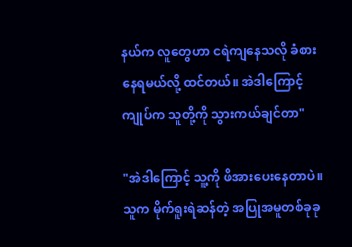နယ်က လူတွေဟာ ငရဲကျနေသလို ခံစားနေရမယ်လို့ ထင်တယ်။ အဲဒါကြောင့် ကျုပ်က သူတို့ကို သွားကယ်ချင်တာ"

"အဲဒါကြောင့် သူ့ကို ဖိအားပေးနေတာပဲ။ သူက မိုက်ရူးရဲဆန်တဲ့ အပြုအမူတစ်ခုခု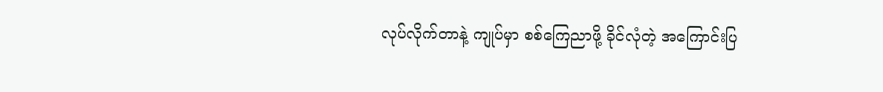လုပ်လိုက်တာနဲ့ ကျုပ်မှာ စစ်ကြေညာဖို့ ခိုင်လုံတဲ့ အကြောင်းပြ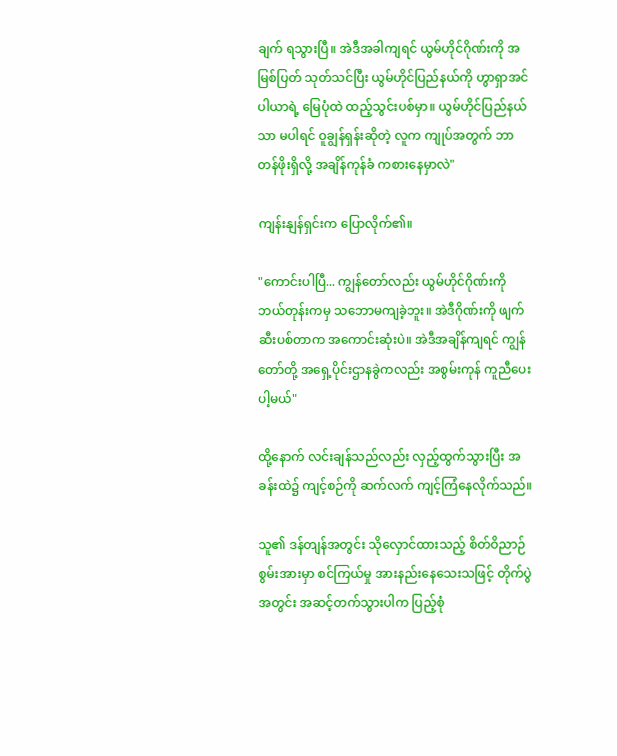ချက် ရသွားပြီ။ အဲဒီအခါကျရင် ယွမ်ဟိုင်ဂိုဏ်းကို အမြစ်ပြတ် သုတ်သင်ပြီး ယွမ်ဟိုင်ပြည်နယ်ကို ဟွာရှာအင်ပါယာရဲ့ မြေပုံထဲ ထည့်သွင်းပစ်မှာ။ ယွမ်ဟိုင်ပြည်နယ်သာ မပါရင် ဝူချွန်ရှန်းဆိုတဲ့ လူက ကျုပ်အတွက် ဘာတန်ဖိုးရှိလို့ အချိန်ကုန်ခံ ကစားနေမှာလဲ"

ကျန်းနျန်ရှင်းက ပြောလိုက်၏။

"ကောင်းပါပြီ... ကျွန်တော်လည်း ယွမ်ဟိုင်ဂိုဏ်းကို ဘယ်တုန်းကမှ သဘောမကျခဲ့ဘူး။ အဲဒီဂိုဏ်းကို ဖျက်ဆီးပစ်တာက အကောင်းဆုံးပဲ။ အဲဒီအချိန်ကျရင် ကျွန်တော်တို့ အရှေ့ပိုင်းဌာနခွဲကလည်း အစွမ်းကုန် ကူညီပေးပါ့မယ်"

ထို့နောက် လင်းချန်သည်လည်း လှည့်ထွက်သွားပြီး အခန်းထဲ၌ ကျင့်စဉ်ကို ဆက်လက် ကျင့်ကြံနေလိုက်သည်။

သူ၏ ဒန်တျန်အတွင်း သိုလှောင်ထားသည့် စိတ်ဝိညာဉ်စွမ်းအားမှာ စင်ကြယ်မှု အားနည်းနေသေးသဖြင့် တိုက်ပွဲအတွင်း အဆင့်တက်သွားပါက ပြည့်စုံ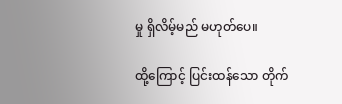မှု ရှိလိမ့်မည် မဟုတ်ပေ။

ထို့ကြောင့် ပြင်းထန်သော တိုက်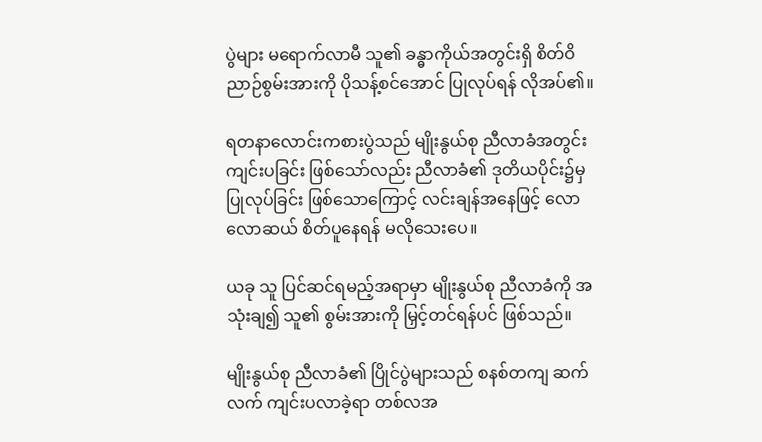ပွဲများ မရောက်လာမီ သူ၏ ခန္ဓာကိုယ်အတွင်းရှိ စိတ်ဝိညာဉ်စွမ်းအားကို ပိုသန့်စင်အောင် ပြုလုပ်ရန် လိုအပ်၏။

ရတနာလောင်းကစားပွဲသည် မျိုးနွယ်စု ညီလာခံအတွင်း ကျင်းပခြင်း ဖြစ်သော်လည်း ညီလာခံ၏ ဒုတိယပိုင်း၌မှ ပြုလုပ်ခြင်း ဖြစ်သောကြောင့် လင်းချန်အနေဖြင့် လောလောဆယ် စိတ်ပူနေရန် မလိုသေးပေ။

ယခု သူ ပြင်ဆင်ရမည့်အရာမှာ မျိုးနွယ်စု ညီလာခံကို အသုံးချ၍ သူ၏ စွမ်းအားကို မြှင့်တင်ရန်ပင် ဖြစ်သည်။

မျိုးနွယ်စု ညီလာခံ၏ ပြိုင်ပွဲများသည် စနစ်တကျ ဆက်လက် ကျင်းပလာခဲ့ရာ တစ်လအ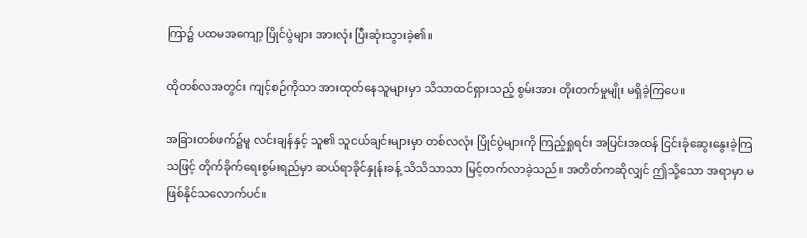ကြာ၌ ပထမအကျော့ ပြိုင်ပွဲများ အားလုံး ပြီးဆုံးသွားခဲ့၏။

ထိုတစ်လအတွင်း ကျင့်စဉ်ကိုသာ အားထုတ်နေသူများမှာ သိသာထင်ရှားသည့် စွမ်းအား တိုးတက်မှုမျိုး မရှိခဲ့ကြပေ။

အခြားတစ်ဖက်၌မူ လင်းချန်နှင့် သူ၏ သူငယ်ချင်းများမှာ တစ်လလုံး ပြိုင်ပွဲများကို ကြည့်ရှုရင်း အပြင်းအထန် ငြင်းခုံဆွေးနွေးခဲ့ကြသဖြင့် တိုက်ခိုက်ရေးစွမ်းရည်မှာ ဆယ်ရာခိုင်နှုန်းခန့် သိသိသာသာ မြင့်တက်လာခဲ့သည်။ အတိတ်ကဆိုလျှင် ဤသို့သော အရာမှာ မဖြစ်နိုင်သလောက်ပင်။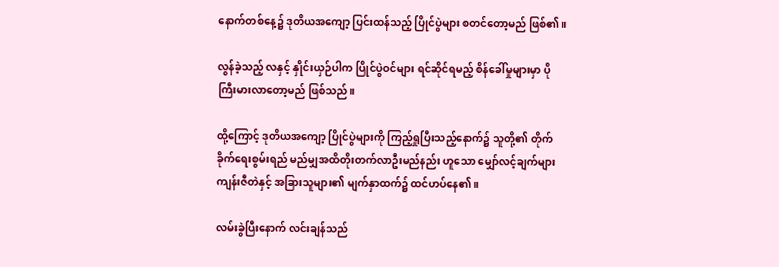နောက်တစ်နေ့၌ ဒုတိယအကျော့ ပြင်းထန်သည့် ပြိုင်ပွဲများ စတင်တော့မည် ဖြစ်၏။

လွန်ခဲ့သည့် လနှင့် နှိုင်းယှဉ်ပါက ပြိုင်ပွဲဝင်များ ရင်ဆိုင်ရမည့် စိန်ခေါ်မှုများမှာ ပို ကြီးမားလာတော့မည် ဖြစ်သည်။

ထို့ကြောင့် ဒုတိယအကျော့ ပြိုင်ပွဲများကို ကြည့်ရှုပြီးသည့်နောက်၌ သူတို့၏ တိုက်ခိုက်ရေးစွမ်းရည် မည်မျှအထိတိုးတက်လာဦးမည်နည်း ဟူသော မျှော်လင့်ချက်များ ကျန်းဇီတဲနှင့် အခြားသူများ၏ မျက်နှာထက်၌ ထင်ဟပ်နေ၏။

လမ်းခွဲပြီးနောက် လင်းချန်သည်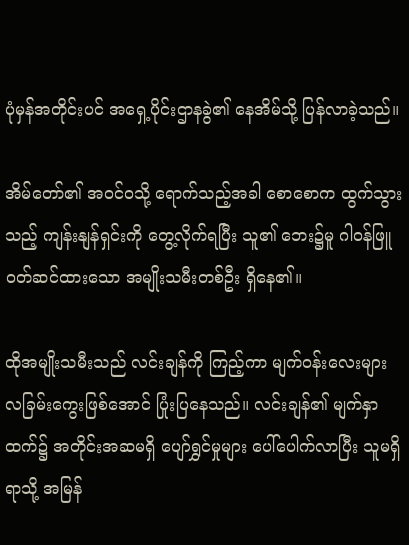ပုံမှန်အတိုင်းပင် အရှေ့ပိုင်းဌာနခွဲ၏ နေအိမ်သို့ ပြန်လာခဲ့သည်။

အိမ်တော်၏ အဝင်ဝသို့ ရောက်သည့်အခါ စောစောက ထွက်သွားသည့် ကျန်းနျန်ရှင်းကို တွေ့လိုက်ရပြီး သူ၏ ဘေး၌မူ ဂါဝန်ဖြူ ဝတ်ဆင်ထားသော အမျိုးသမီးတစ်ဦး ရှိနေ၏။

ထိုအမျိုးသမီးသည် လင်းချန်ကို ကြည့်ကာ မျက်ဝန်းလေးများ လခြမ်းကွေးဖြစ်အောင် ပြုံးပြနေသည်။ လင်းချန်၏ မျက်နှာထက်၌ အတိုင်းအဆမရှိ ပျော်ရွှင်မှုများ ပေါ်ပေါက်လာပြီး သူမရှိရာသို့ အမြန်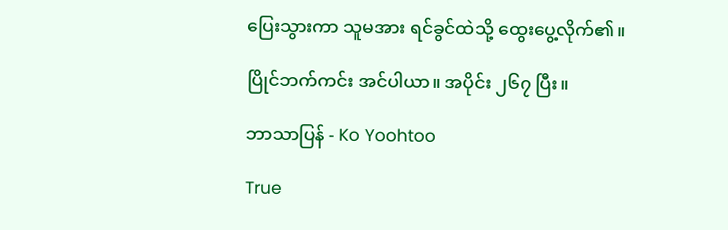ပြေးသွားကာ သူမအား ရင်ခွင်ထဲသို့ ထွေးပွေ့လိုက်၏။

ပြိုင်ဘက်ကင်း အင်ပါယာ။ အပိုင်း ၂၆၇ ပြီး။

ဘာသာပြန် - Ko Yoohtoo

True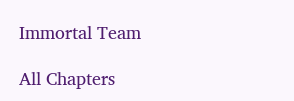Immortal Team

All Chapters